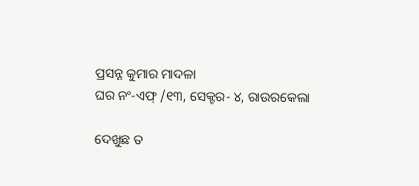ପ୍ରସନ୍ନ କୁମାର ମାଦଳା
ଘର ନଂ-ଏଫ୍ /୧୩, ସେକ୍ଟର- ୪, ରାଉରକେଲା

ଦେଖୁଛ ତ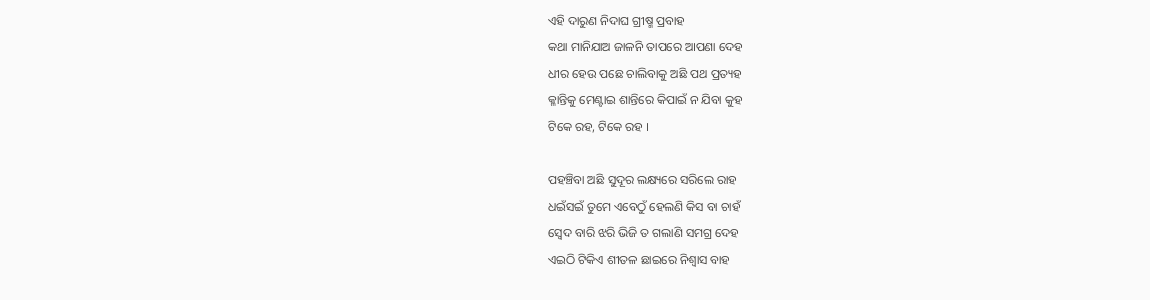ଏହି ଦାରୁଣ ନିଦାଘ ଗ୍ରୀଷ୍ମ ପ୍ରବାହ
କଥା ମାନିଯାଅ ଜାଳନି ତାପରେ ଆପଣା ଦେହ
ଧୀର ହେଉ ପଛେ ଚାଲିବାକୁ ଅଛି ପଥ ପ୍ରତ୍ୟହ
କ୍ଳାନ୍ତିକୁ ମେଣ୍ଟାଇ ଶାନ୍ତିରେ କିପାଇଁ ନ ଯିବା କୁହ
ଟିକେ ରହ, ଟିକେ ରହ ।

ପହଞ୍ଚିବା ଅଛି ସୁଦୂର ଲକ୍ଷ୍ୟରେ ସରିଲେ ରାହ
ଧଇଁସଇଁ ତୁମେ ଏବେଠୁଁ ହେଲଣି କିସ ବା ଚାହଁ
ସ୍ବେଦ ବାରି ଝରି ଭିଜି ତ ଗଲାଣି ସମଗ୍ର ଦେହ
ଏଇଠି ଟିକିଏ ଶୀତଳ ଛାଇରେ ନିଶ୍ବାସ ବାହ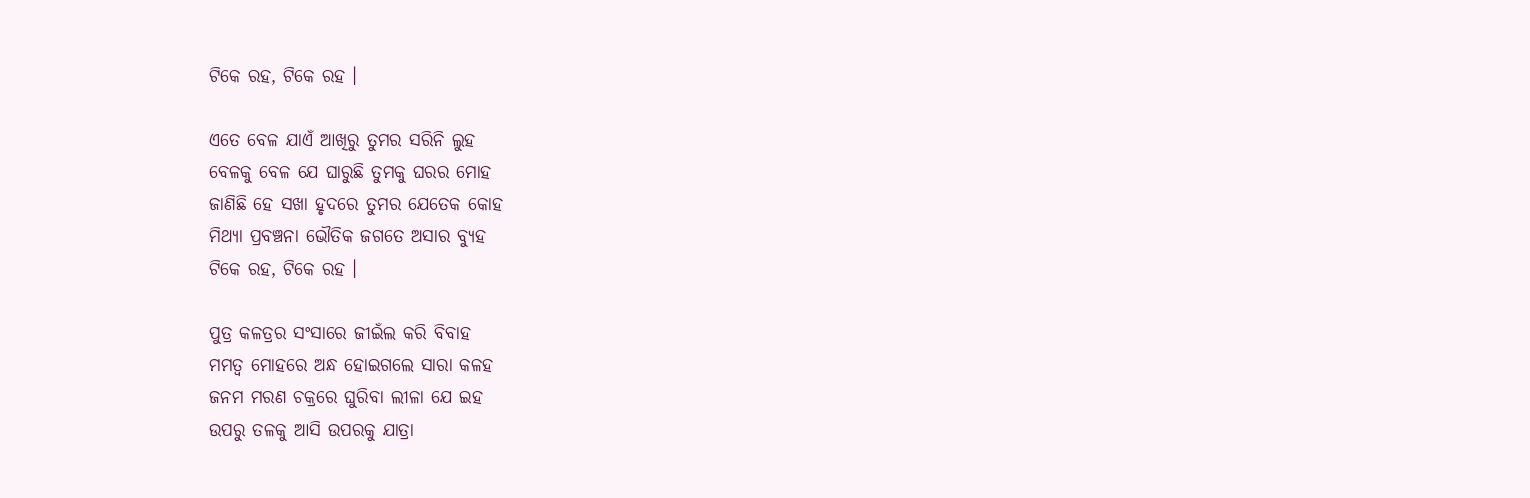ଟିକେ ରହ, ଟିକେ ରହ ।

ଏତେ ବେଳ ଯାଏଁ ଆଖିରୁ ତୁମର ସରିନି ଲୁହ
ବେଳକୁ ବେଳ ଯେ ଘାରୁଛି ତୁମକୁ ଘରର ମୋହ
ଜାଣିଛି ହେ ସଖା ହୃଦରେ ତୁମର ଯେତେକ କୋହ
ମିଥ୍ୟା ପ୍ରବଞ୍ଚନା ଭୌତିକ ଜଗତେ ଅସାର ବ୍ୟୁହ
ଟିକେ ରହ, ଟିକେ ରହ ।

ପୁତ୍ର କଳତ୍ରର ସଂସାରେ ଜୀଇଁଲ କରି ବିବାହ
ମମତ୍ବ ମୋହରେ ଅନ୍ଧ ହୋଇଗଲେ ସାରା କଳହ
ଜନମ ମରଣ ଚକ୍ରରେ ଘୁରିବା ଲୀଳା ଯେ ଇହ
ଉପରୁ ତଳକୁ ଆସି ଉପରକୁ ଯାତ୍ରା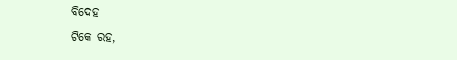ବିଦେହ
ଟିକେ ରହ,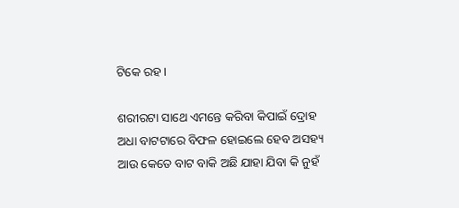ଟିକେ ରହ ।

ଶରୀରଟା ସାଥେ ଏମନ୍ତେ କରିବା କିପାଇଁ ଦ୍ରୋହ
ଅଧା ବାଟଟାରେ ବିଫଳ ହୋଇଲେ ହେବ ଅସହ୍ୟ
ଆଉ କେତେ ବାଟ ବାକି ଅଛି ଯାହା ଯିବା କି ନୁହଁ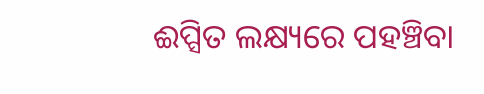ଈପ୍ସିତ ଲକ୍ଷ୍ୟରେ ପହଞ୍ଚିବା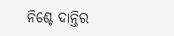ନିଶ୍ଚେ ଦାନ୍ତିର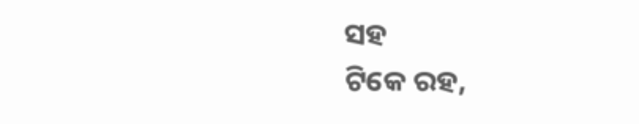ସହ
ଟିକେ ରହ,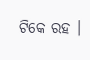ଟିକେ ରହ ।